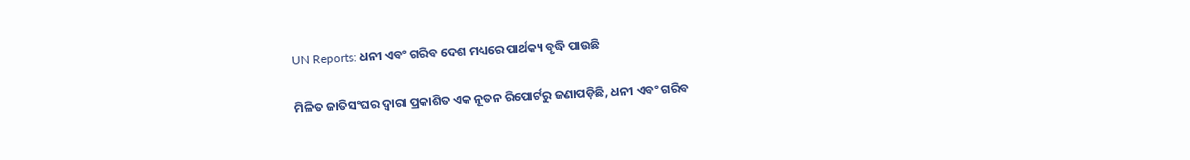UN Reports: ଧନୀ ଏବଂ ଗରିବ ଦେଶ ମଧ୍ୟରେ ପାର୍ଥକ୍ୟ ବୃଦ୍ଧି ପାଉଛି

ମିଳିତ ଜାତିସଂଘର ଦ୍ବାରା ପ୍ରକାଶିତ ଏକ ନୂତନ ରିପୋର୍ଟରୁ ଜଣାପଡ଼ିଛି, ଧନୀ ଏବଂ ଗରିବ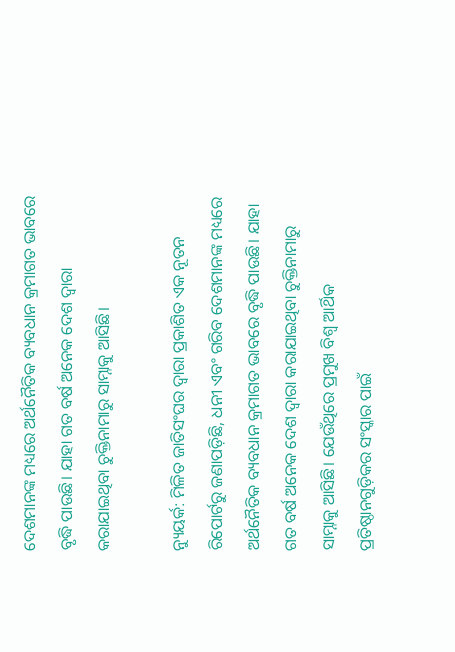ଦେଶମାନଙ୍କ ମଧ୍ୟରେ ଅର୍ଥନୈତିକ ବ୍ୟବଧାନ କ୍ରମାଗତ ଭାବରେ ବୃଦ୍ଧି ପାଉଛି। ଯାହା ଗତ ବର୍ଷ ଅନେକ ଦେଶ ଦ୍ୱାରା କରାଯାଇଥିବା ଚୁକ୍ତିନାମାରୁ ସାମ୍ନାକୁ ଆସିଛି।

ନ୍ୟୁୟର୍କ: ମିଳିତ ଜାତିସଂଘର ଦ୍ବାରା ପ୍ରକାଶିତ ଏକ ନୂତନ ରିପୋର୍ଟରୁ ଜଣାପଡ଼ିଛି, ଧନୀ ଏବଂ ଗରିବ ଦେଶମାନଙ୍କ ମଧ୍ୟରେ ଅର୍ଥନୈତିକ ବ୍ୟବଧାନ କ୍ରମାଗତ ଭାବରେ ବୃଦ୍ଧି ପାଉଛି। ଯାହା ଗତ ବର୍ଷ ଅନେକ ଦେଶ ଦ୍ୱାରା କରାଯାଇଥିବା ଚୁକ୍ତିନାମାରୁ ସାମ୍ନାକୁ ଆସିଛି। ଯେଉଁଥିରେ ପ୍ରମୁଖ ବିଶ୍ୱ ଆର୍ଥିକ ପ୍ରତିଷ୍ଠାନଗୁଡ଼ିକର ସଂସ୍କାର ପାଇଁ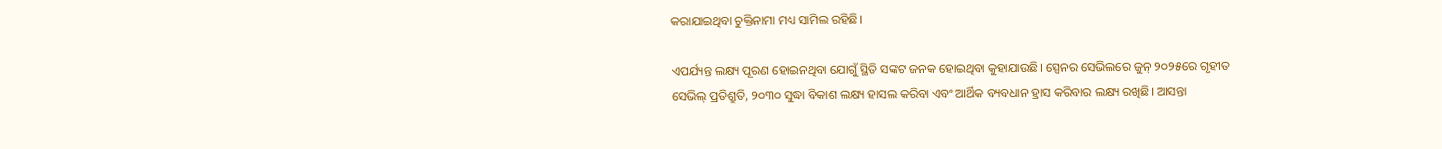କରାଯାଇଥିବା ଚୁକ୍ତିନାମା ମଧ୍ୟ ସାମିଲ ରହିଛି।

ଏପର୍ଯ୍ୟନ୍ତ ଲକ୍ଷ୍ୟ ପୂରଣ ହୋଇନଥିବା ଯୋଗୁଁ ସ୍ଥିତି ସଙ୍କଟ ଜନକ ହୋଇଥିବା କୁହାଯାଉଛି। ସ୍ପେନର ସେଭିଲରେ ଜୁନ୍ ୨୦୨୫ରେ ଗୃହୀତ ସେଭିଲ୍ ପ୍ରତିଶ୍ରୁତି, ୨୦୩୦ ସୁଦ୍ଧା ବିକାଶ ଲକ୍ଷ୍ୟ ହାସଲ କରିବା ଏବଂ ଆର୍ଥିକ ବ୍ୟବଧାନ ହ୍ରାସ କରିବାର ଲକ୍ଷ୍ୟ ରଖିଛି। ଆସନ୍ତା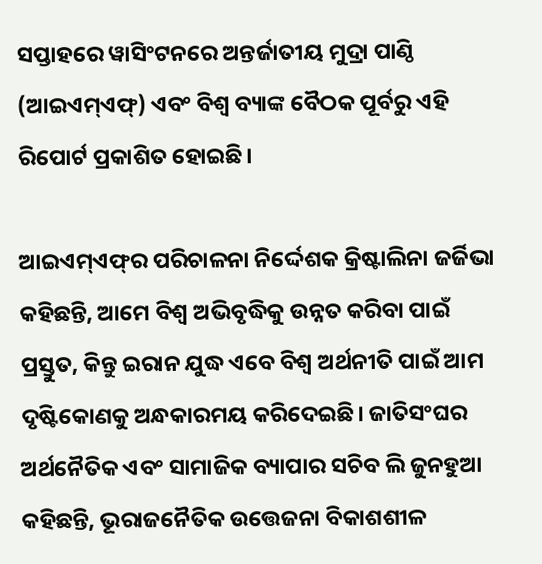ସପ୍ତାହରେ ୱାସିଂଟନରେ ଅନ୍ତର୍ଜାତୀୟ ମୁଦ୍ରା ପାଣ୍ଠି (ଆଇଏମ୍‌ଏଫ୍‌) ଏବଂ ବିଶ୍ୱ ବ୍ୟାଙ୍କ ବୈଠକ ପୂର୍ବରୁ ଏହି ରିପୋର୍ଟ ପ୍ରକାଶିତ ହୋଇଛି।

ଆଇଏମ୍‌ଏଫ୍‌ର ପରିଚାଳନା ନିର୍ଦ୍ଦେଶକ କ୍ରିଷ୍ଟାଲିନା ଜର୍ଜିଭା କହିଛନ୍ତି, ଆମେ ବିଶ୍ୱ ଅଭିବୃଦ୍ଧିକୁ ଉନ୍ନତ କରିବା ପାଇଁ ପ୍ରସ୍ତୁତ, କିନ୍ତୁ ଇରାନ ଯୁଦ୍ଧ ଏବେ ବିଶ୍ୱ ଅର୍ଥନୀତି ପାଇଁ ଆମ ଦୃଷ୍ଟିକୋଣକୁ ଅନ୍ଧକାରମୟ କରିଦେଇଛି। ଜାତିସଂଘର ଅର୍ଥନୈତିକ ଏବଂ ସାମାଜିକ ବ୍ୟାପାର ସଚିବ ଲି ଜୁନହୁଆ କହିଛନ୍ତି, ଭୂରାଜନୈତିକ ଉତ୍ତେଜନା ବିକାଶଶୀଳ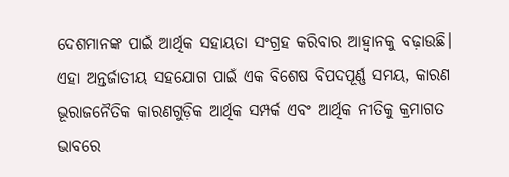ଦେଶମାନଙ୍କ ପାଇଁ ଆର୍ଥିକ ସହାୟତା ସଂଗ୍ରହ କରିବାର ଆହ୍ବାନକୁ ବଢ଼ାଉଛି। ଏହା ଅନ୍ତର୍ଜାତୀୟ ସହଯୋଗ ପାଇଁ ଏକ ବିଶେଷ ବିପଦପୂର୍ଣ୍ଣ ସମୟ, କାରଣ ଭୂରାଜନୈତିକ କାରଣଗୁଡ଼ିକ ଆର୍ଥିକ ସମ୍ପର୍କ ଏବଂ ଆର୍ଥିକ ନୀତିକୁ କ୍ରମାଗତ ଭାବରେ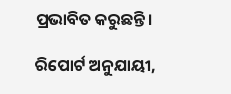ପ୍ରଭାବିତ କରୁଛନ୍ତି।

ରିପୋର୍ଟ ଅନୁଯାୟୀ,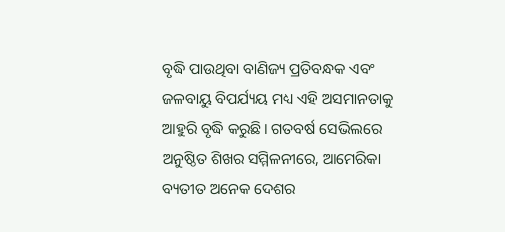ବୃଦ୍ଧି ପାଉଥିବା ବାଣିଜ୍ୟ ପ୍ରତିବନ୍ଧକ ଏବଂ ଜଳବାୟୁ ବିପର୍ଯ୍ୟୟ ମଧ୍ୟ ଏହି ଅସମାନତାକୁ ଆହୁରି ବୃଦ୍ଧି କରୁଛି। ଗତବର୍ଷ ସେଭିଲରେ ଅନୁଷ୍ଠିତ ଶିଖର ସମ୍ମିଳନୀରେ, ଆମେରିକା ବ୍ୟତୀତ ଅନେକ ଦେଶର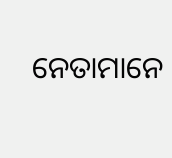ନେତାମାନେ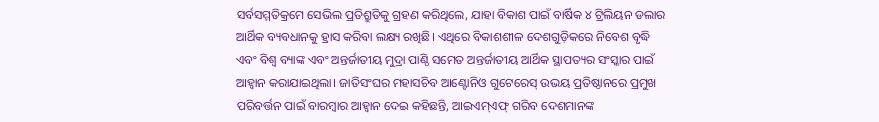ସର୍ବସମ୍ମତିକ୍ରମେ ସେଭିଲ ପ୍ରତିଶ୍ରୁତିକୁ ଗ୍ରହଣ କରିଥିଲେ, ଯାହା ବିକାଶ ପାଇଁ ବାର୍ଷିକ ୪ ଟ୍ରିଲିୟନ ଡଲାର ଆର୍ଥିକ ବ୍ୟବଧାନକୁ ହ୍ରାସ କରିବା ଲକ୍ଷ୍ୟ ରଖିଛି। ଏଥିରେ ବିକାଶଶୀଳ ଦେଶଗୁଡ଼ିକରେ ନିବେଶ ବୃଦ୍ଧି ଏବଂ ବିଶ୍ୱ ବ୍ୟାଙ୍କ ଏବଂ ଅନ୍ତର୍ଜାତୀୟ ମୁଦ୍ରା ପାଣ୍ଠି ସମେତ ଅନ୍ତର୍ଜାତୀୟ ଆର୍ଥିକ ସ୍ଥାପତ୍ୟର ସଂସ୍କାର ପାଇଁ ଆହ୍ୱାନ କରାଯାଇଥିଲା। ଜାତିସଂଘର ମହାସଚିବ ଆଣ୍ଟୋନିଓ ଗୁଟେରେସ୍ ଉଭୟ ପ୍ରତିଷ୍ଠାନରେ ପ୍ରମୁଖ ପରିବର୍ତ୍ତନ ପାଇଁ ବାରମ୍ବାର ଆହ୍ୱାନ ଦେଇ କହିଛନ୍ତି, ଆଇଏମ୍ଏଫ୍‌ ଗରିବ ଦେଶମାନଙ୍କ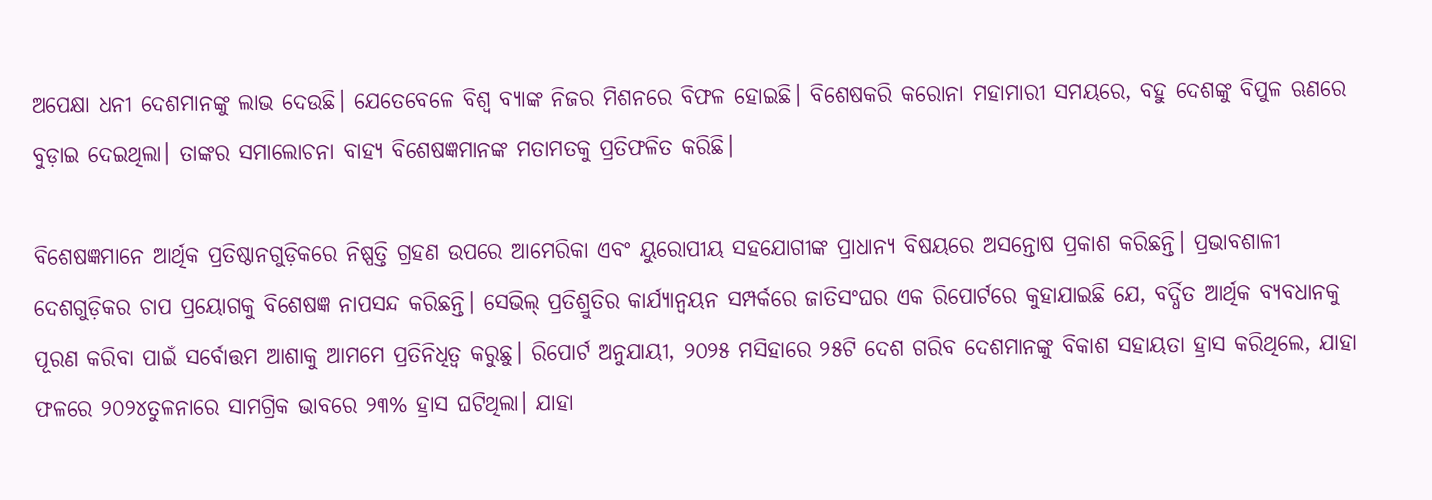ଅପେକ୍ଷା ଧନୀ ଦେଶମାନଙ୍କୁ ଲାଭ ଦେଉଛି। ଯେତେବେଳେ ବିଶ୍ୱ ବ୍ୟାଙ୍କ ନିଜର ମିଶନରେ ବିଫଳ ହୋଇଛି। ବିଶେଷକରି କରୋନା ମହାମାରୀ ସମୟରେ, ବହୁ ଦେଶଙ୍କୁ ବିପୁଳ ଋଣରେ ବୁଡ଼ାଇ ଦେଇଥିଲା। ତାଙ୍କର ସମାଲୋଚନା ବାହ୍ୟ ବିଶେଷଜ୍ଞମାନଙ୍କ ମତାମତକୁ ପ୍ରତିଫଳିତ କରିଛି।

ବିଶେଷଜ୍ଞମାନେ ଆର୍ଥିକ ପ୍ରତିଷ୍ଠାନଗୁଡ଼ିକରେ ନିଷ୍ପତ୍ତି ଗ୍ରହଣ ଉପରେ ଆମେରିକା ଏବଂ ୟୁରୋପୀୟ ସହଯୋଗୀଙ୍କ ପ୍ରାଧାନ୍ୟ ବିଷୟରେ ଅସନ୍ତୋଷ ପ୍ରକାଶ କରିଛନ୍ତି। ପ୍ରଭାବଶାଳୀ ଦେଶଗୁଡ଼ିକର ଚାପ ପ୍ରୟୋଗକୁ ବିଶେଷଜ୍ଞ ନାପସନ୍ଦ କରିଛନ୍ତି। ସେଭିଲ୍ ପ୍ରତିଶ୍ରୁତିର କାର୍ଯ୍ୟାନ୍ୱୟନ ସମ୍ପର୍କରେ ଜାତିସଂଘର ଏକ ରିପୋର୍ଟରେ କୁହାଯାଇଛି ଯେ, ବର୍ଦ୍ଧିତ ଆର୍ଥିକ ବ୍ୟବଧାନକୁ ପୂରଣ କରିବା ପାଇଁ ସର୍ବୋତ୍ତମ ଆଶାକୁ ଆମମେ ପ୍ରତିନିଧିତ୍ୱ କରୁଛୁ। ରିପୋର୍ଟ ଅନୁଯାୟୀ, ୨୦୨୫ ମସିହାରେ ୨୫ଟି ଦେଶ ଗରିବ ଦେଶମାନଙ୍କୁ ବିକାଶ ସହାୟତା ହ୍ରାସ କରିଥିଲେ, ଯାହା ଫଳରେ ୨୦୨୪ତୁଳନାରେ ସାମଗ୍ରିକ ଭାବରେ ୨୩% ହ୍ରାସ ଘଟିଥିଲା। ଯାହା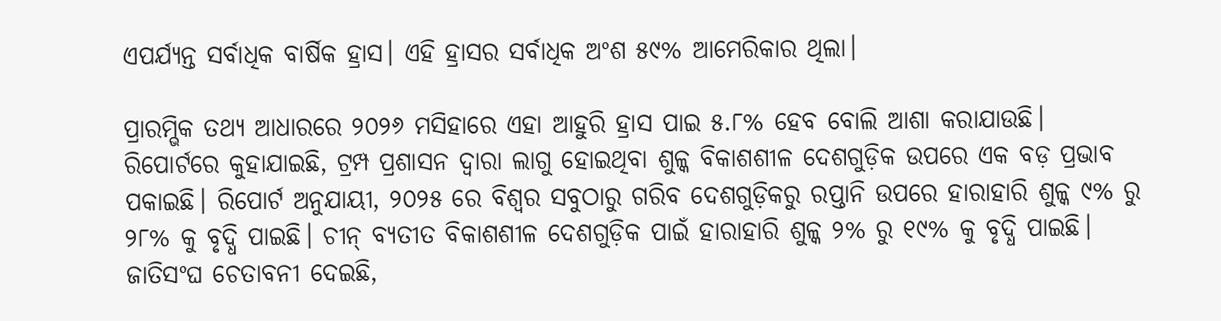ଏପର୍ଯ୍ୟନ୍ତ ସର୍ବାଧିକ ବାର୍ଷିକ ହ୍ରାସ। ଏହି ହ୍ରାସର ସର୍ବାଧିକ ଅଂଶ ୫୯% ଆମେରିକାର ଥିଲା।

ପ୍ରାରମ୍ଭିକ ତଥ୍ୟ ଆଧାରରେ ୨୦୨୬ ମସିହାରେ ଏହା ଆହୁରି ହ୍ରାସ ପାଇ ୫.୮% ହେବ ବୋଲି ଆଶା କରାଯାଉଛି। ରିପୋର୍ଟରେ କୁହାଯାଇଛି, ଟ୍ରମ୍ପ ପ୍ରଶାସନ ଦ୍ୱାରା ଲାଗୁ ହୋଇଥିବା ଶୁଳ୍କ ବିକାଶଶୀଳ ଦେଶଗୁଡ଼ିକ ଉପରେ ଏକ ବଡ଼ ପ୍ରଭାବ ପକାଇଛି। ରିପୋର୍ଟ ଅନୁଯାୟୀ, ୨୦୨୫ ରେ ବିଶ୍ୱର ସବୁଠାରୁ ଗରିବ ଦେଶଗୁଡ଼ିକରୁ ରପ୍ତାନି ଉପରେ ହାରାହାରି ଶୁଳ୍କ ୯% ରୁ ୨୮% କୁ ବୃଦ୍ଧି ପାଇଛି। ଚୀନ୍ ବ୍ୟତୀତ ବିକାଶଶୀଳ ଦେଶଗୁଡ଼ିକ ପାଇଁ ହାରାହାରି ଶୁଳ୍କ ୨% ରୁ ୧୯% କୁ ବୃଦ୍ଧି ପାଇଛି। ଜାତିସଂଘ ଚେତାବନୀ ଦେଇଛି,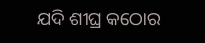ଯଦି ଶୀଘ୍ର କଠୋର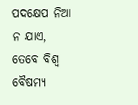ପଦକ୍ଷେପ ନିଆ ନ ଯାଏ, ତେବେ ବିଶ୍ୱ ବୈଷମ୍ୟ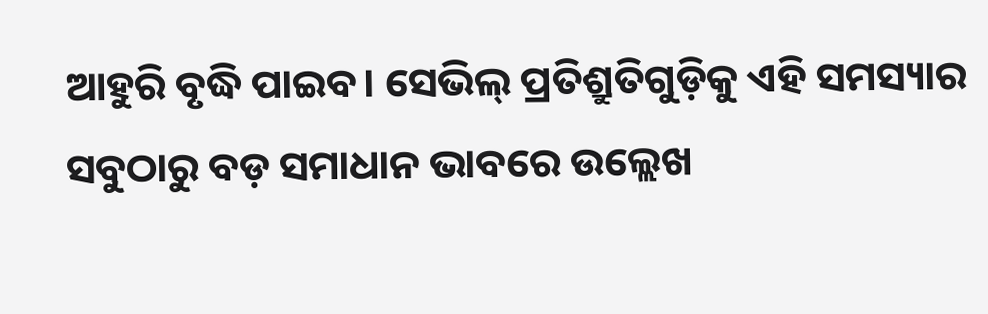ଆହୁରି ବୃଦ୍ଧି ପାଇବ। ସେଭିଲ୍ ପ୍ରତିଶ୍ରୁତିଗୁଡ଼ିକୁ ଏହି ସମସ୍ୟାର ସବୁଠାରୁ ବଡ଼ ସମାଧାନ ଭାବରେ ଉଲ୍ଲେଖ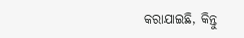କରାଯାଇଛି, କିନ୍ତୁ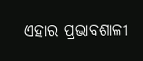ଏହାର ପ୍ରଭାବଶାଳୀ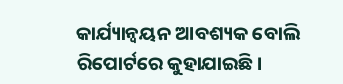କାର୍ଯ୍ୟାନ୍ୱୟନ ଆବଶ୍ୟକ ବୋଲି ରିପୋର୍ଟରେ କୁହାଯାଇଛି।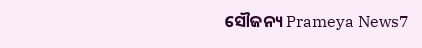ସୌଜନ୍ୟ Prameya News7